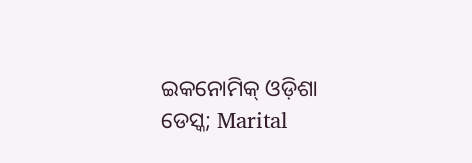ଇକନୋମିକ୍ ଓଡ଼ିଶା ଡେସ୍କ; Marital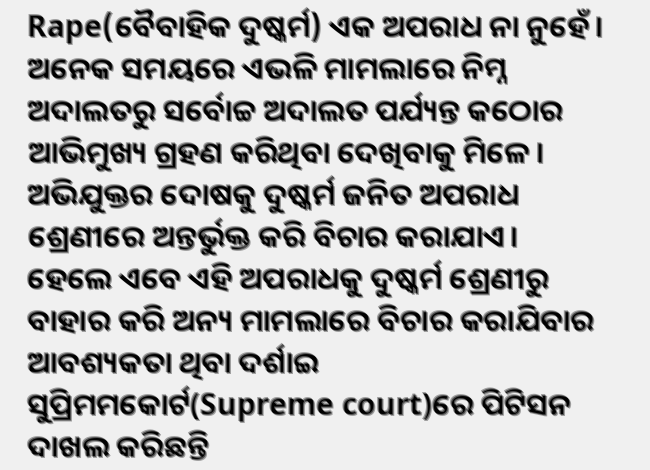Rape(ବୈବାହିକ ଦୁଷ୍କର୍ମ) ଏକ ଅପରାଧ ନା ନୁହେଁ। ଅନେକ ସମୟରେ ଏଭଳି ମାମଲାରେ ନିମ୍ନ ଅଦାଲତରୁ ସର୍ବୋଚ୍ଚ ଅଦାଲତ ପର୍ଯ୍ୟନ୍ତ କଠୋର ଆଭିମୁଖ୍ୟ ଗ୍ରହଣ କରିଥିବା ଦେଖିବାକୁ ମିଳେ। ଅଭିଯୁକ୍ତର ଦୋଷକୁ ଦୁଷ୍କର୍ମ ଜନିତ ଅପରାଧ ଶ୍ରେଣୀରେ ଅନ୍ତର୍ଭୁକ୍ତ କରି ବିଚାର କରାଯାଏ। ହେଲେ ଏବେ ଏହି ଅପରାଧକୁ ଦୁଷ୍କର୍ମ ଶ୍ରେଣୀରୁ ବାହାର କରି ଅନ୍ୟ ମାମଲାରେ ବିଚାର କରାଯିବାର ଆବଶ୍ୟକତା ଥିବା ଦର୍ଶାଇ ସୁପ୍ରିମମକୋର୍ଟ(Supreme court)ରେ ପିଟିସନ ଦାଖଲ କରିଛନ୍ତି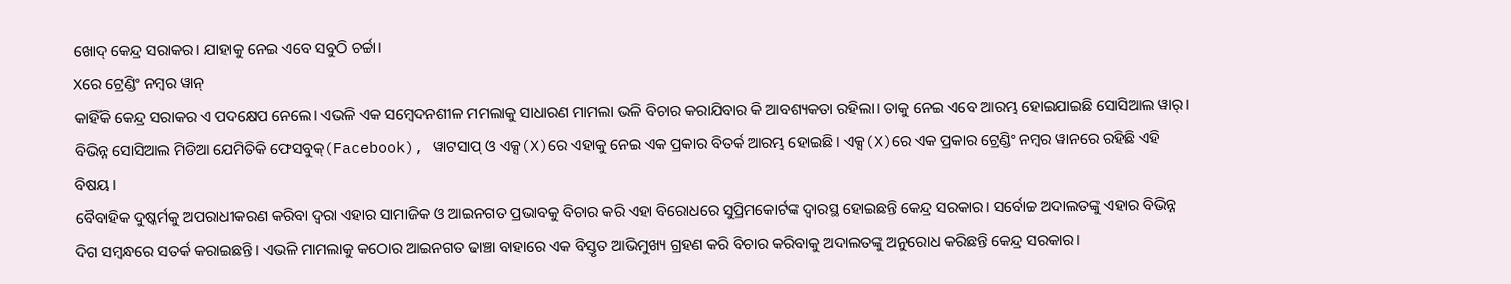ଖୋଦ୍ କେନ୍ଦ୍ର ସରାକର। ଯାହାକୁ ନେଇ ଏବେ ସବୁଠି ଚର୍ଚ୍ଚା।
Xରେ ଟ୍ରେଣ୍ଡିଂ ନମ୍ବର ୱାନ୍
କାହିଁକି କେନ୍ଦ୍ର ସରାକର ଏ ପଦକ୍ଷେପ ନେଲେ। ଏଭଳି ଏକ ସମ୍ୱେଦନଶୀଳ ମମଲାକୁ ସାଧାରଣ ମାମଲା ଭଳି ବିଚାର କରାଯିବାର କି ଆବଶ୍ୟକତା ରହିଲା। ତାକୁ ନେଇ ଏବେ ଆରମ୍ଭ ହୋଇଯାଇଛି ସୋସିଆଲ ୱାର୍। ବିଭିନ୍ନ ସୋସିଆଲ ମିଡିଆ ଯେମିତିକି ଫେସବୁକ୍(Facebook), ୱାଟସାପ୍ ଓ ଏକ୍ସ(X)ରେ ଏହାକୁ ନେଇ ଏକ ପ୍ରକାର ବିତର୍କ ଆରମ୍ଭ ହୋଇଛି। ଏକ୍ସ(X)ରେ ଏକ ପ୍ରକାର ଟ୍ରେଣ୍ଡିଂ ନମ୍ବର ୱାନରେ ରହିଛି ଏହି ବିଷୟ।
ବୈବାହିକ ଦୁଷ୍କର୍ମକୁ ଅପରାଧୀକରଣ କରିବା ଦ୍ୱରା ଏହାର ସାମାଜିକ ଓ ଆଇନଗତ ପ୍ରଭାବକୁ ବିଚାର କରି ଏହା ବିରୋଧରେ ସୁପ୍ରିମକୋର୍ଟଙ୍କ ଦ୍ୱାରସ୍ଥ ହୋଇଛନ୍ତି କେନ୍ଦ୍ର ସରକାର। ସର୍ବୋଚ୍ଚ ଅଦାଲତଙ୍କୁ ଏହାର ବିଭିନ୍ନ ଦିଗ ସମ୍ବନ୍ଧରେ ସତର୍କ କରାଇଛନ୍ତି। ଏଭଳି ମାମଲାକୁ କଠୋର ଆଇନଗତ ଢାଞ୍ଚା ବାହାରେ ଏକ ବିସ୍ତୃତ ଆଭିମୁଖ୍ୟ ଗ୍ରହଣ କରି ବିଚାର କରିବାକୁ ଅଦାଲତଙ୍କୁ ଅନୁରୋଧ କରିଛନ୍ତି କେନ୍ଦ୍ର ସରକାର।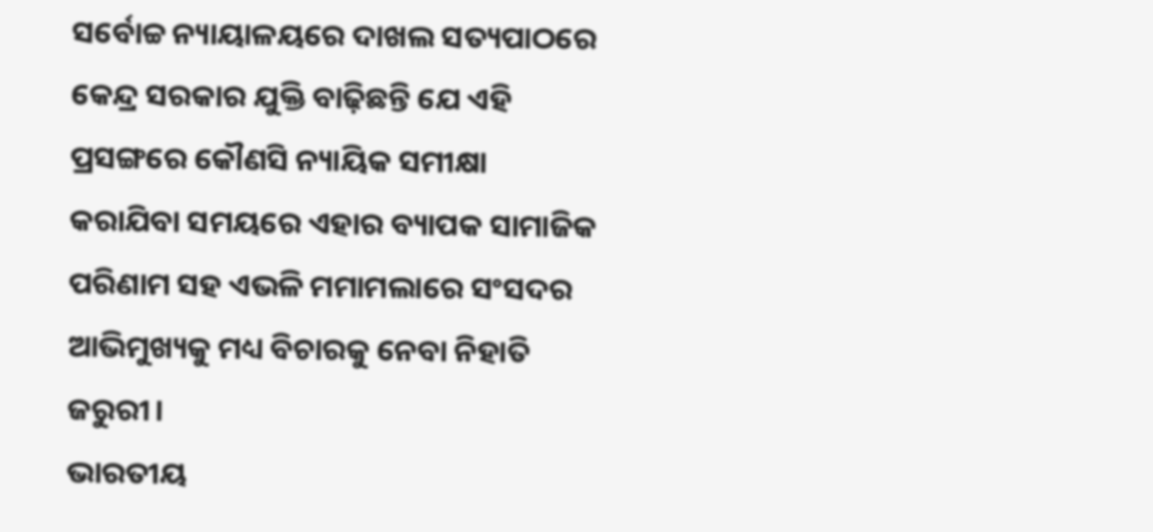ସର୍ବୋଚ୍ଚ ନ୍ୟାୟାଳୟରେ ଦାଖଲ ସତ୍ୟପାଠରେ କେନ୍ଦ୍ର ସରକାର ଯୁକ୍ତି ବାଢ଼ିଛନ୍ତି ଯେ ଏହି ପ୍ରସଙ୍ଗରେ କୌଣସି ନ୍ୟାୟିକ ସମୀକ୍ଷା କରାଯିବା ସମୟରେ ଏହାର ବ୍ୟାପକ ସାମାଜିକ ପରିଣାମ ସହ ଏଭଳି ମମାମଲାରେ ସଂସଦର ଆଭିମୁଖ୍ୟକୁ ମଧ୍ୟ ବିଚାରକୁ ନେବା ନିହାତି ଜରୁରୀ।
ଭାରତୀୟ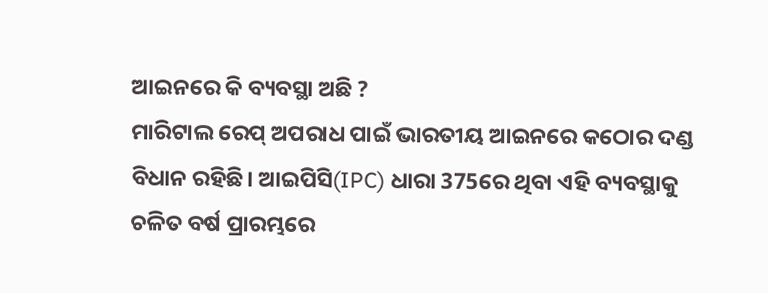ଆଇନରେ କି ବ୍ୟବସ୍ଥା ଅଛି ?
ମାରିଟାଲ ରେପ୍ ଅପରାଧ ପାଇଁ ଭାରତୀୟ ଆଇନରେ କଠୋର ଦଣ୍ଡ ବିଧାନ ରହିଛି। ଆଇପିସି(IPC) ଧାରା 375ରେ ଥିବା ଏହି ବ୍ୟବସ୍ଥାକୁ ଚଳିତ ବର୍ଷ ପ୍ରାରମ୍ଭରେ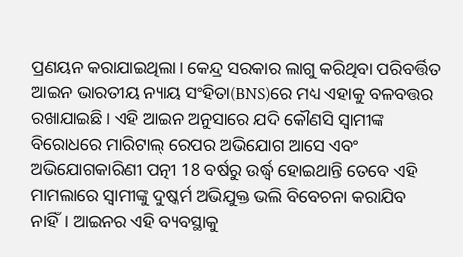ପ୍ରଣୟନ କରାଯାଇଥିଲା। କେନ୍ଦ୍ର ସରକାର ଲାଗୁ କରିଥିବା ପରିବର୍ତ୍ତିତ ଆଇନ ଭାରତୀୟ ନ୍ୟାୟ ସଂହିତା(BNS)ରେ ମଧ୍ୟ ଏହାକୁ ବଳବତ୍ତର ରଖାଯାଇଛି। ଏହି ଆଇନ ଅନୁସାରେ ଯଦି କୌଣସି ସ୍ୱାମୀଙ୍କ ବିରୋଧରେ ମାରିଟାଲ୍ ରେପର ଅଭିଯୋଗ ଆସେ ଏବଂ ଅଭିଯୋଗକାରିଣୀ ପତ୍ନୀ 18 ବର୍ଷରୁ ଉର୍ଦ୍ଧ୍ୱ ହୋଇଥାନ୍ତି ତେବେ ଏହି ମାମଲାରେ ସ୍ୱାମୀଙ୍କୁ ଦୁଷ୍କର୍ମ ଅଭିଯୁକ୍ତ ଭଲି ବିବେଚନା କରାଯିବ ନାହିଁ। ଆଇନର ଏହି ବ୍ୟବସ୍ଥାକୁ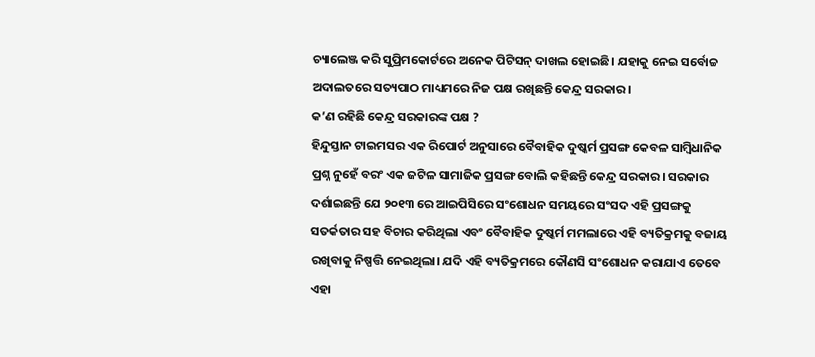ଚ୍ୟାଲେଞ୍ଜ କରି ସୁପ୍ରିମକୋର୍ଟରେ ଅନେକ ପିଟିସନ୍ ଦାଖଲ ହୋଇଛି। ଯହାକୁ ନେଇ ସର୍ବୋଚ୍ଚ ଅଦାଲତରେ ସତ୍ୟପାଠ ମାଧ୍ୟମରେ ନିଜ ପକ୍ଷ ରଖିଛନ୍ତି କେନ୍ଦ୍ର ସରକାର।
କ’ଣ ରହିଛି କେନ୍ଦ୍ର ସରକାରଙ୍କ ପକ୍ଷ ?
ହିନ୍ଦୁସ୍ତାନ ଟାଇମସର ଏକ ରିପୋର୍ଟ ଅନୁସାରେ ବୈବାହିକ ଦୁଷ୍କର୍ମ ପ୍ରସଙ୍ଗ କେବଳ ସାମ୍ବିଧାନିକ ପ୍ରଶ୍ନ ନୁହେଁ ବରଂ ଏକ ଜଟିଳ ସାମାଜିକ ପ୍ରସଙ୍ଗ ବୋଲି କହିଛନ୍ତି କେନ୍ଦ୍ର ସରକାର। ସରକାର ଦର୍ଶାଇଛନ୍ତି ଯେ ୨୦୧୩ ରେ ଆଇପିସିରେ ସଂଶୋଧନ ସମୟରେ ସଂସଦ ଏହି ପ୍ରସଙ୍ଗକୁ ସତର୍କତାର ସହ ବିଚାର କରିଥିଲା ଏବଂ ବୈବାହିକ ଦୁଷ୍କର୍ମ ମମଲାରେ ଏହି ବ୍ୟତିକ୍ରମକୁ ବଜାୟ ରଖିବାକୁ ନିଷ୍ପତ୍ତି ନେଇଥିଲା। ଯଦି ଏହି ବ୍ୟତିକ୍ରମରେ କୌଣସି ସଂଶୋଧନ କରାଯାଏ ତେବେ ଏହା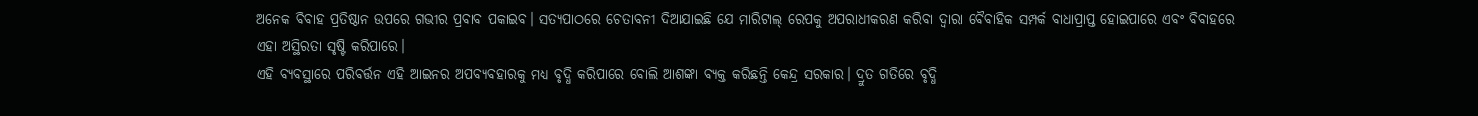ଅନେକ ବିବାହ ପ୍ରତିଷ୍ଠାନ ଉପରେ ଗଭୀର ପ୍ରବାବ ପକାଇବ। ସତ୍ୟପାଠରେ ଚେତାବନୀ ଦିଆଯାଇଛି ଯେ ମାରିଟାଲ୍ ରେପକୁ ଅପରାଧୀକରଣ କରିବା ଦ୍ୱାରା ବୈବାହିକ ସମ୍ପର୍କ ବାଧାପ୍ରାପ୍ତ ହୋଇପାରେ ଏବଂ ବିବାହରେ ଏହା ଅସ୍ଥିରତା ସୃଷ୍ଟି କରିପାରେ।
ଏହି ବ୍ୟବସ୍ଥାରେ ପରିବର୍ତ୍ତନ ଏହି ଆଇନର ଅପବ୍ୟବହାରକୁ ମଧ୍ୟ ବୃଦ୍ଧି କରିପାରେ ବୋଲି ଆଶଙ୍କା ବ୍ୟକ୍ତ କରିଛନ୍ତି କେନ୍ଦ୍ର ସରକାର। ଦ୍ରୁତ ଗତିରେ ବୃଦ୍ଧି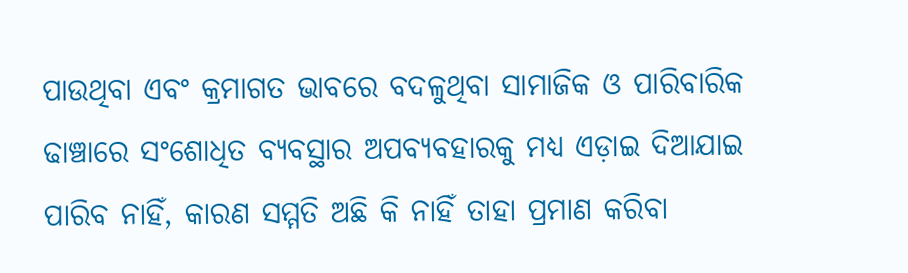ପାଉଥିବା ଏବଂ କ୍ରମାଗତ ଭାବରେ ବଦଳୁଥିବା ସାମାଜିକ ଓ ପାରିବାରିକ ଢାଞ୍ଚାରେ ସଂଶୋଧିତ ବ୍ୟବସ୍ଥାର ଅପବ୍ୟବହାରକୁ ମଧ୍ୟ ଏଡ଼ାଇ ଦିଆଯାଇ ପାରିବ ନାହିଁ, କାରଣ ସମ୍ମତି ଅଛି କି ନାହିଁ ତାହା ପ୍ରମାଣ କରିବା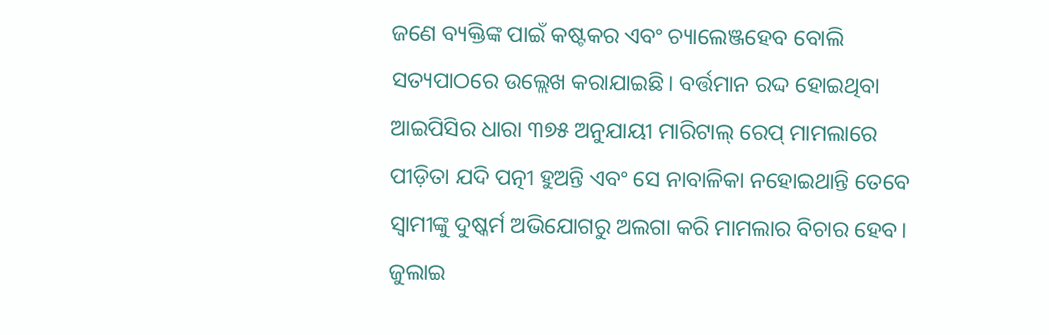ଜଣେ ବ୍ୟକ୍ତିଙ୍କ ପାଇଁ କଷ୍ଟକର ଏବଂ ଚ୍ୟାଲେଞ୍ଜହେବ ବୋଲି ସତ୍ୟପାଠରେ ଉଲ୍ଲେଖ କରାଯାଇଛି। ବର୍ତ୍ତମାନ ରଦ୍ଦ ହୋଇଥିବା ଆଇପିସିର ଧାରା ୩୭୫ ଅନୁଯାୟୀ ମାରିଟାଲ୍ ରେପ୍ ମାମଲାରେ ପୀଡ଼ିତା ଯଦି ପତ୍ନୀ ହୁଅନ୍ତି ଏବଂ ସେ ନାବାଳିକା ନହୋଇଥାନ୍ତି ତେବେ ସ୍ୱାମୀଙ୍କୁ ଦୁଷ୍କର୍ମ ଅଭିଯୋଗରୁ ଅଲଗା କରି ମାମଲାର ବିଚାର ହେବ। ଜୁଲାଇ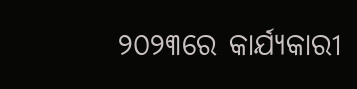୨୦୨୩ରେ କାର୍ଯ୍ୟକାରୀ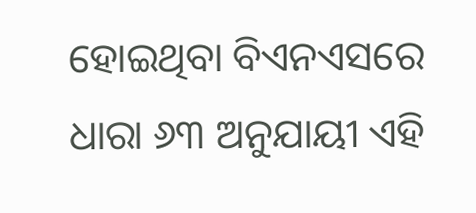ହୋଇଥିବା ବିଏନଏସରେ ଧାରା ୬୩ ଅନୁଯାୟୀ ଏହି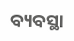ବ୍ୟବସ୍ଥା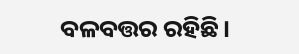ବଳବତ୍ତର ରହିଛି।